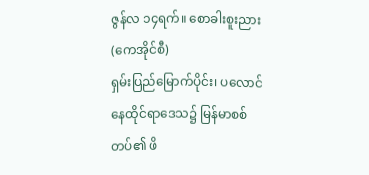ဇွန်လ ၁၄ရက်။ စောခါးစူးညား (ကေအိုင်စီ)
ရှမ်းပြည်မြောက်ပိုင်း၊ ပလောင်နေထိုင်ရာဒေသ၌ မြန်မာစစ်တပ်၏ ဖိ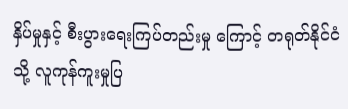နှိပ်မှုနှင့် စီးပွားရေးကြပ်တည်းမှု ကြောင့် တရုတ်နိုင်ငံသို့ လူကုန်ကူးမှုပြ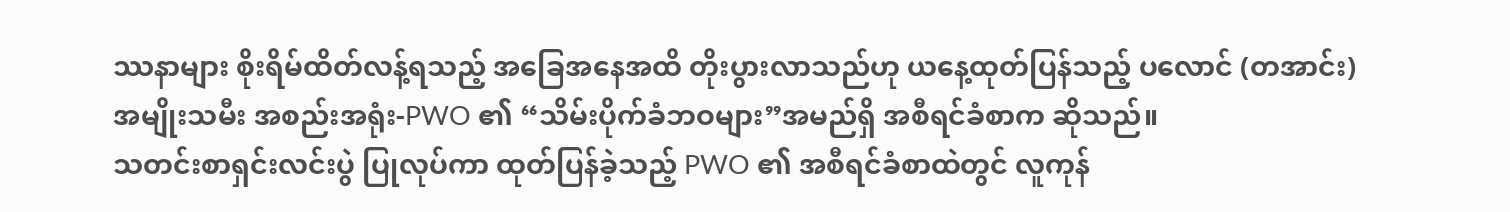ဿနာများ စိုးရိမ်ထိတ်လန့်ရသည့် အခြေအနေအထိ တိုးပွားလာသည်ဟု ယနေ့ထုတ်ပြန်သည့် ပလောင် (တအာင်း)အမျိုးသမီး အစည်းအရုံး-PWO ၏ “သိမ်းပိုက်ခံဘဝများ”အမည်ရှိ အစီရင်ခံစာက ဆိုသည်။
သတင်းစာရှင်းလင်းပွဲ ပြုလုပ်ကာ ထုတ်ပြန်ခဲ့သည့် PWO ၏ အစီရင်ခံစာထဲတွင် လူကုန်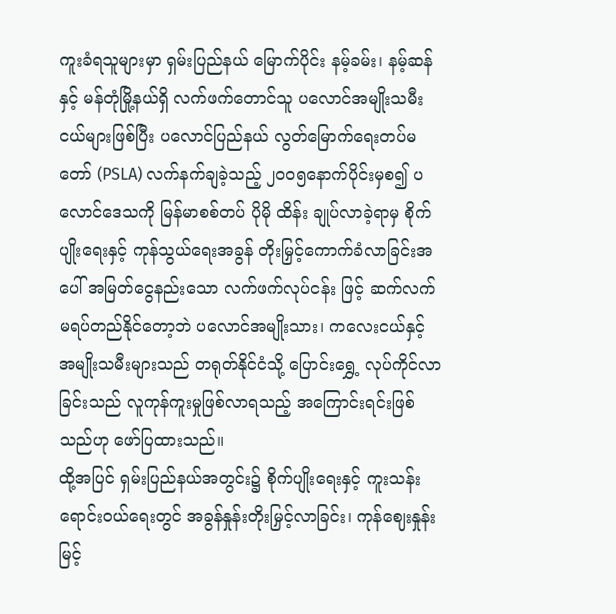ကူးခံရသူများမှာ ရှမ်းပြည်နယ် မြောက်ပိုင်း နမ့်ခမ်း၊ နမ့်ဆန်နှင့် မန်တုံမြို့နယ်ရှိ လက်ဖက်တောင်သူ ပလောင်အမျိုးသမီးငယ်များဖြစ်ပြီး ပလောင်ပြည်နယ် လွတ်မြောက်ရေးတပ်မတော် (PSLA) လက်နက်ချခဲ့သည့် ၂၀၀၅နောက်ပိုင်းမှစ၍ ပလောင်ဒေသကို မြန်မာစစ်တပ် ပိုမို ထိန်း ချုပ်လာခဲ့ရာမှ စိုက်ပျိုးရေးနှင့် ကုန်သွယ်ရေးအခွန် တိုးမြှင့်ကောက်ခံလာခြင်းအပေါ် အမြတ်ငွေနည်းသော လက်ဖက်လုပ်ငန်း ဖြင့် ဆက်လက် မရပ်တည်နိုင်တော့ဘဲ ပလောင်အမျိုးသား၊ ကလေးငယ်နှင့် အမျိုးသမီးများသည် တရုတ်နိုင်ငံသို့ ပြောင်းရွှေ့ လုပ်ကိုင်လာခြင်းသည် လူကုန်ကူးမှုဖြစ်လာရသည့် အကြောင်းရင်းဖြစ်သည်ဟု ဖော်ပြထားသည်။
ထို့အပြင် ရှမ်းပြည်နယ်အတွင်း၌ စိုက်ပျိုးရေးနှင့် ကူးသန်းရောင်းဝယ်ရေးတွင် အခွန်နှုန်းတိုးမြှင့်လာခြင်း၊ ကုန်ဈေးနှုန်းမြင့်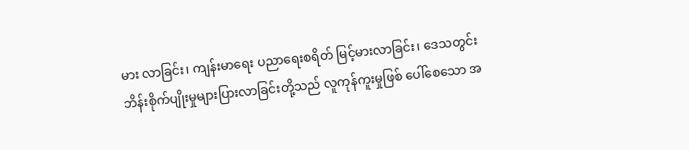မား လာခြင်း၊ ကျန်းမာရေး ပညာရေးစရိတ် မြင့်မားလာခြင်း၊ ဒေသတွင်း ဘိန်းစိုက်ပျိုးမှုများပြားလာခြင်းတို့သည် လူကုန်ကူးမှုဖြစ် ပေါ်စေသော အ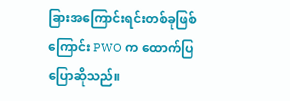ခြားအကြောင်းရင်းတစ်ခုဖြစ်ကြောင်း PWO က ထောက်ပြပြောဆိုသည်။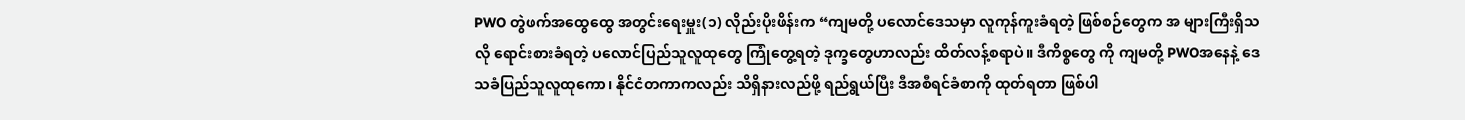PWO တွဲဖက်အထွေထွေ အတွင်းရေးမှူး(၁) လိုည်းပိုးဖိန်းက “ကျမတို့ ပလောင်ဒေသမှာ လူကုန်ကူးခံရတဲ့ ဖြစ်စဉ်တွေက အ များကြီးရှိသလို ရောင်းစားခံရတဲ့ ပလောင်ပြည်သူလူထုတွေ ကြုံတွေ့ရတဲ့ ဒုက္ခတွေဟာလည်း ထိတ်လန့်စရာပဲ။ ဒီကိစ္စတွေ ကို ကျမတို့ PWOအနေနဲ့ ဒေသခံပြည်သူလူထုကော၊ နိုင်ငံတကာကလည်း သိရှိနားလည်ဖို့ ရည်ရွယ်ပြီး ဒီအစီရင်ခံစာကို ထုတ်ရတာ ဖြစ်ပါ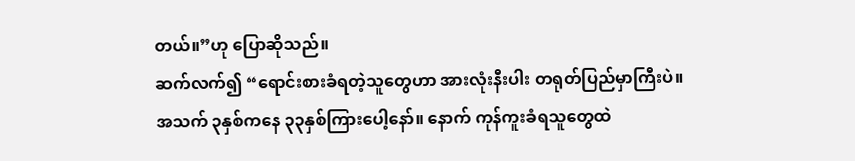တယ်။”ဟု ပြောဆိုသည်။
ဆက်လက်၍ “ရောင်းစားခံရတဲ့သူတွေဟာ အားလုံးနီးပါး တရုတ်ပြည်မှာကြီးပဲ။ အသက် ၃နှစ်ကနေ ၃၃နှစ်ကြားပေါ့နော်။ နောက် ကုန်ကူးခံရသူတွေထဲ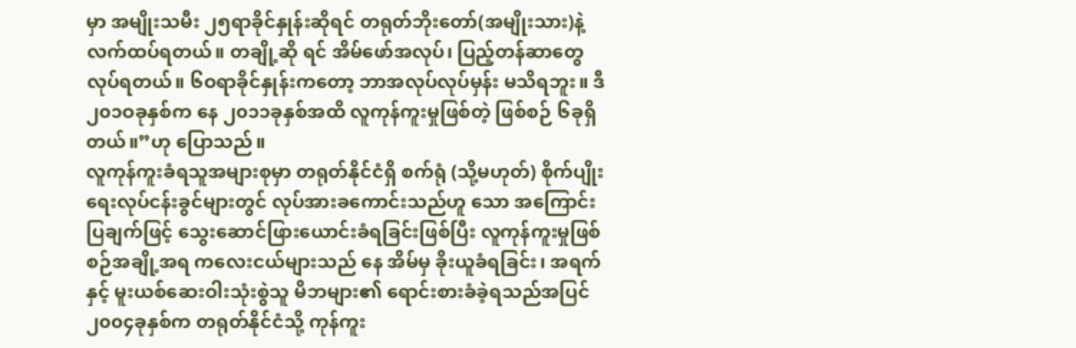မှာ အမျိုးသမီး ၂၅ရာခိုင်နှုန်းဆိုရင် တရုတ်ဘိုးတော်(အမျိုးသား)နဲ့ လက်ထပ်ရတယ်။ တချို့ဆို ရင် အိမ်ဖော်အလုပ်၊ ပြည့်တန်ဆာတွေ လုပ်ရတယ်။ ၆ဝရာခိုင်နှုန်းကတော့ ဘာအလုပ်လုပ်မှန်း မသိရဘူး။ ဒီ ၂၀၁ဝခုနှစ်က နေ ၂၀၁၁ခုနှစ်အထိ လူကုန်ကူးမှုဖြစ်တဲ့ ဖြစ်စဉ် ၆ခုရှိတယ်။”ဟု ပြောသည်။
လူကုန်ကူးခံရသူအများစုမှာ တရုတ်နိုင်ငံရှိ စက်ရုံ (သို့မဟုတ်) စိုက်ပျိုးရေးလုပ်ငန်းခွင်များတွင် လုပ်အားခကောင်းသည်ဟူ သော အကြောင်းပြချက်ဖြင့် သွေးဆောင်ဖြားယောင်းခံရခြင်းဖြစ်ပြီး လူကုန်ကူးမှုဖြစ်စဉ်အချို့အရ ကလေးငယ်များသည် နေ အိမ်မှ ခိုးယူခံရခြင်း၊ အရက်နှင့် မူးယစ်ဆေးဝါးသုံးစွဲသူ မိဘများ၏ ရောင်းစားခံခဲ့ရသည်အပြင် ၂၀၀၄ခုနှစ်က တရုတ်နိုင်ငံသို့ ကုန်ကူး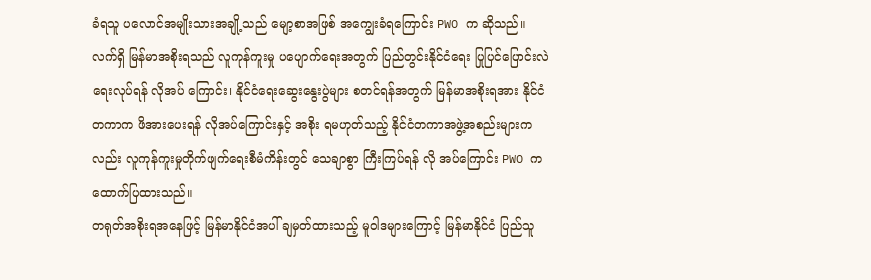ခံရသူ ပလောင်အမျိုးသားအချို့သည် မျော့စာအဖြစ် အကျွေးခံရကြောင်း PWO က ဆိုသည်။
လက်ရှိ မြန်မာအစိုးရသည် လူကုန်ကူးမှု ပပျောက်ရေးအတွက် ပြည်တွင်းနိုင်ငံရေး ပြုပြင်ပြောင်းလဲရေးလုပ်ရန် လိုအပ် ကြောင်း၊ နိုင်ငံရေးဆွေးနွေးပွဲများ စတင်ရန်အတွက် မြန်မာအစိုးရအား နိုင်ငံတကာက ဖိအားပေးရန် လိုအပ်ကြောင်းနှင့် အစိုး ရမဟုတ်သည့် နိုင်ငံတကာအဖွဲ့အစည်းများကလည်း လူကုန်ကူးမှုတိုက်ဖျက်ရေးစီမံကိန်းတွင် သေချာစွာ ကြီးကြပ်ရန် လို အပ်ကြောင်း PWO က ထောက်ပြထားသည်။
တရုတ်အစိုးရအနေဖြင့် မြန်မာနိုင်ငံအပါ် ချမှတ်ထားသည့် မူဝါဒများကြောင့် မြန်မာနိုင်ငံ ပြည်သူ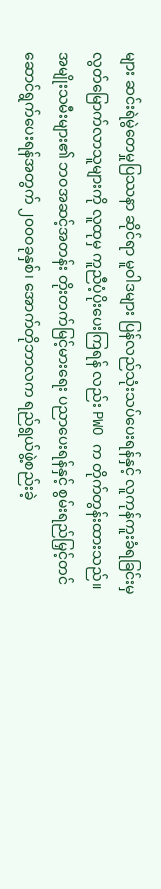များ ဆင်းရဲမွဲတေမှုပြဿနာ ဆိုင်ရာ မူဝါဒများ ပြန်လည်သုံးသပ်ပေးရန်နှင့် လူကုန်ကူးခံရခြင်းမှ လွတ်မြောက်လာသူများကို လူထုမှ ကူညီပံ့ပိုးပေးကြရန် လည်း PWO က တိုက်တွန်းထားသည်။
အမျိုးသမီးများ၏ ဘဝအဆင့်အတန်း တိုးတက်မြင့်မားရေး ပညာပေးရန်နှင့် စွမ်းရည်မြှင့်တင်ဆောင်ရွက်ပေးရန်အတွက် ၂၀၀ဝခုနှစ်၊ အောက်တိုဘာလက ရည်ရွယ်ဖွဲ့စည်းခဲ့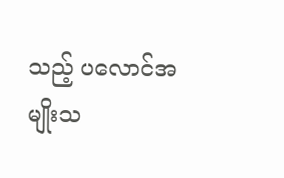သည့် ပလောင်အမျိုးသ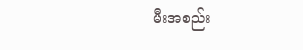မီးအစည်း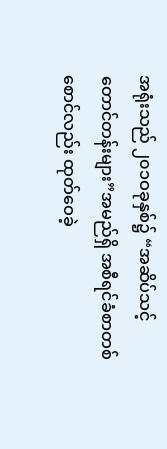အရုံးသည် ၂၀၁ဝခုနှစ်၌ “အဆိပ်သင့် တောင်တန်းများ”အမည်ရှိ အစီရင်ခံစာတစ်စောင်လည်း ထုတ်ဝေခဲ့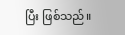ပြီး ဖြစ်သည်။